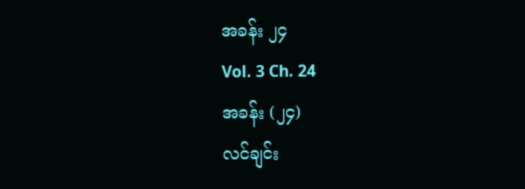အခန်း ၂၄
Vol. 3 Ch. 24
အခန်း (၂၄)
လင်ချင်း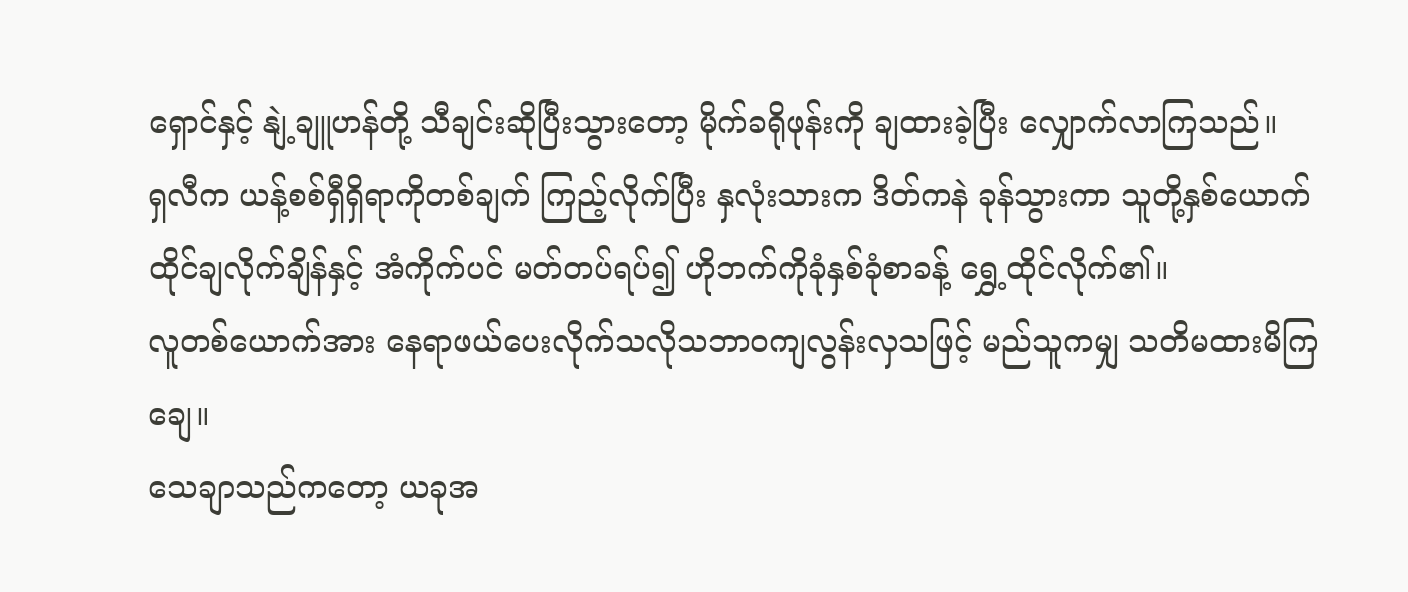ရှောင်နှင့် နျဲ့ချူဟန်တို့ သီချင်းဆိုပြီးသွားတော့ မိုက်ခရိုဖုန်းကို ချထားခဲ့ပြီး လျှောက်လာကြသည်။
ရှလီက ယန့်စစ်ရှီရှိရာကိုတစ်ချက် ကြည့်လိုက်ပြီး နှလုံးသားက ဒိတ်ကနဲ ခုန်သွားကာ သူတို့နှစ်ယောက် ထိုင်ချလိုက်ချိန်နှင့် အံကိုက်ပင် မတ်တပ်ရပ်၍ ဟိုဘက်ကိုခုံနှစ်ခုံစာခန့် ရွှေ့ထိုင်လိုက်၏။
လူတစ်ယောက်အား နေရာဖယ်ပေးလိုက်သလိုသဘာဝကျလွန်းလှသဖြင့် မည်သူကမျှ သတိမထားမိကြချေ။
သေချာသည်ကတော့ ယခုအ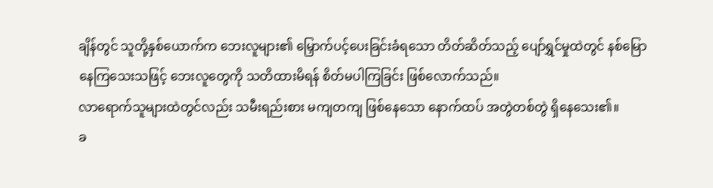ချိန်တွင် သူတို့နှစ်ယောက်က ဘေးလူများ၏ မြှောက်ပင့်ပေးခြင်းခံရသော တိတ်ဆိတ်သည့် ပျော်ရွှင်မှုထဲတွင် နစ်မြောနေကြသေးသဖြင့် ဘေးလူတွေကို သတိထားမိရန် စိတ်မပါကြခြင်း ဖြစ်လောက်သည်။
လာရောက်သူများထဲတွင်လည်း သမီးရည်းစား မကျတကျ ဖြစ်နေသော နောက်ထပ် အတွဲတစ်တွဲ ရှိနေသေး၏။
ခ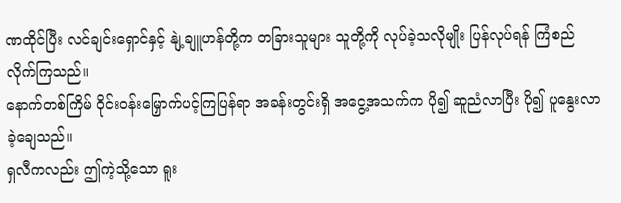ဏထိုင်ပြီး လင်ချင်းရှောင်နှင့် နျဲ့ချူဟန်တို့က တခြားသူများ သူတို့ကို လုပ်ခဲ့သလိုမျိုး ပြန်လုပ်ရန် ကြံစည်လိုက်ကြသည်။
နောက်တစ်ကြိမ် ဝိုင်းဝန်းမြှောက်ပင့်ကြပြန်ရာ အခန်းတွင်းရှိ အငွေ့အသက်က ပို၍ ဆူညံလာပြီး ပို၍ ပူနွေးလာခဲ့ချေသည်။
ရှလီကလည်း ဤကဲ့သို့သော ရူး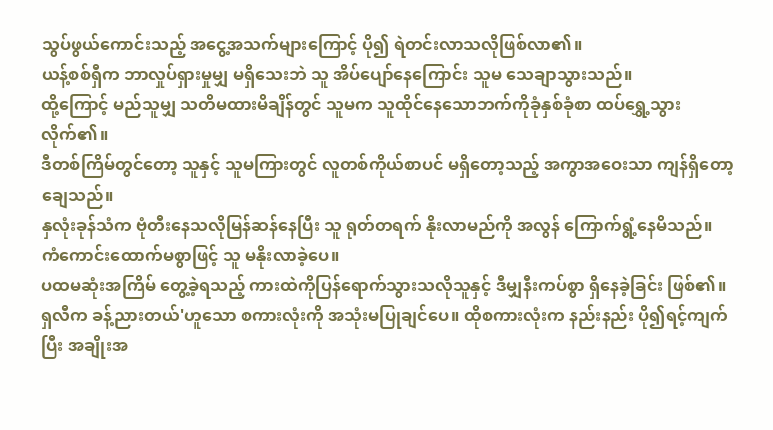သွပ်ဖွယ်ကောင်းသည့် အငွေ့အသက်များကြောင့် ပို၍ ရဲတင်းလာသလိုဖြစ်လာ၏။
ယန့်စစ်ရှီက ဘာလှုပ်ရှားမှုမျှ မရှိသေးဘဲ သူ အိပ်ပျော်နေကြောင်း သူမ သေချာသွားသည်။
ထို့ကြောင့် မည်သူမျှ သတိမထားမိချိန်တွင် သူမက သူထိုင်နေသောဘက်ကိုခုံနှစ်ခုံစာ ထပ်ရွှေ့သွားလိုက်၏။
ဒီတစ်ကြိမ်တွင်တော့ သူနှင့် သူမကြားတွင် လူတစ်ကိုယ်စာပင် မရှိတော့သည့် အကွာအဝေးသာ ကျန်ရှိတော့ချေသည်။
နှလုံးခုန်သံက ဗုံတီးနေသလိုမြန်ဆန်နေပြီး သူ ရုတ်တရက် နိုးလာမည်ကို အလွန် ကြောက်ရွံ့နေမိသည်။
ကံကောင်းထောက်မစွာဖြင့် သူ မနိုးလာခဲ့ပေ။
ပထမဆုံးအကြိမ် တွေ့ခဲ့ရသည့် ကားထဲကိုပြန်ရောက်သွားသလိုသူနှင့် ဒီမျှနီးကပ်စွာ ရှိနေခဲ့ခြင်း ဖြစ်၏။
ရှလီက ခန့်ညားတယ်'ဟူသော စကားလုံးကို အသုံးမပြုချင်ပေ။ ထိုစကားလုံးက နည်းနည်း ပို၍ရင့်ကျက်ပြီး အချိုးအ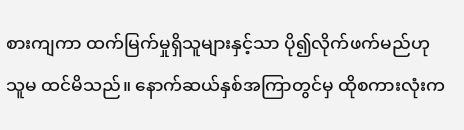စားကျကာ ထက်မြက်မှုရှိသူများနှင့်သာ ပို၍လိုက်ဖက်မည်ဟု သူမ ထင်မိသည်။ နောက်ဆယ်နှစ်အကြာတွင်မှ ထိုစကားလုံးက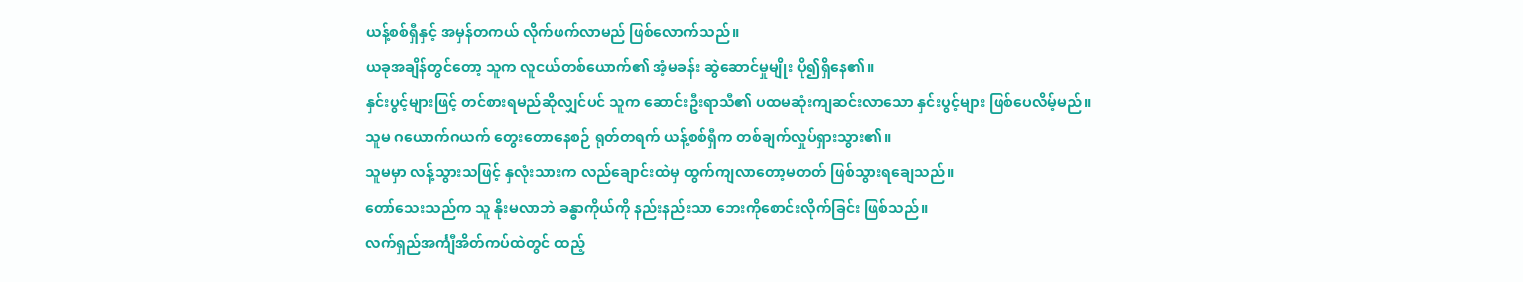ယန့်စစ်ရှီနှင့် အမှန်တကယ် လိုက်ဖက်လာမည် ဖြစ်လောက်သည်။
ယခုအချိန်တွင်တော့ သူက လူငယ်တစ်ယောက်၏ အံ့မခန်း ဆွဲဆောင်မှုမျိုး ပို၍ရှိနေ၏။
နှင်းပွင့်များဖြင့် တင်စားရမည်ဆိုလျှင်ပင် သူက ဆောင်းဦးရာသီ၏ ပထမဆုံးကျဆင်းလာသော နှင်းပွင့်များ ဖြစ်ပေလိမ့်မည်။
သူမ ဂယောက်ဂယက် တွေးတောနေစဉ် ရုတ်တရက် ယန့်စစ်ရှီက တစ်ချက်လှုပ်ရှားသွား၏။
သူမမှာ လန့်သွားသဖြင့် နှလုံးသားက လည်ချောင်းထဲမှ ထွက်ကျလာတော့မတတ် ဖြစ်သွားရချေသည်။
တော်သေးသည်က သူ နိုးမလာဘဲ ခန္ဓာကိုယ်ကို နည်းနည်းသာ ဘေးကိုစောင်းလိုက်ခြင်း ဖြစ်သည်။
လက်ရှည်အင်္ကျီအိတ်ကပ်ထဲတွင် ထည့်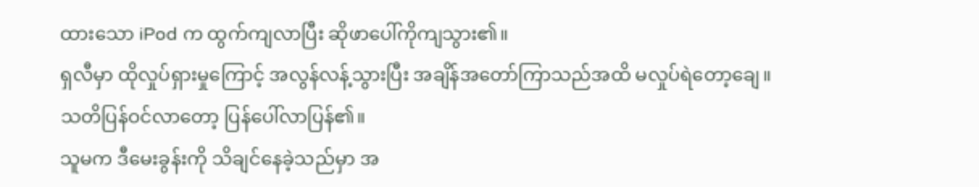ထားသော iPod က ထွက်ကျလာပြီး ဆိုဖာပေါ်ကိုကျသွား၏။
ရှလီမှာ ထိုလှုပ်ရှားမှုကြောင့် အလွန်လန့်သွားပြီး အချိန်အတော်ကြာသည်အထိ မလှုပ်ရဲတော့ချေ။
သတိပြန်ဝင်လာတော့ ပြန်ပေါ်လာပြန်၏။
သူမက ဒီမေးခွန်းကို သိချင်နေခဲ့သည်မှာ အ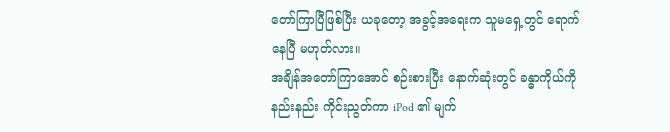တော်ကြာပြီဖြစ်ပြီး ယခုတော့ အခွင့်အရေးက သူမရှေ့တွင် ရောက်နေပြီ မဟုတ်လား။
အချိန်အတော်ကြာအောင် စဉ်းစားပြီး နောက်ဆုံးတွင် ခန္ဓာကိုယ်ကို နည်းနည်း ကိုင်းညွတ်ကာ iPod ၏ မျက်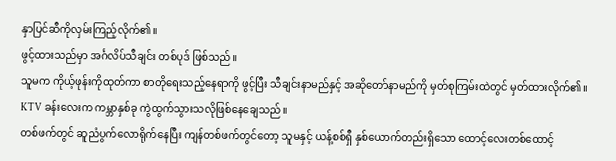နှာပြင်ဆီကိုလှမ်းကြည့်လိုက်၏။
ဖွင့်ထားသည်မှာ အင်္ဂလိပ်သီချင်း တစ်ပုဒ် ဖြစ်သည်။
သူမက ကိုယ့်ဖုန်းကိုထုတ်ကာ စာတိုရေးသည့်နေရာကို ဖွင့်ပြီး သီချင်းနာမည်နှင့် အဆိုတော်နာမည်ကို မှတ်စုကြမ်းထဲတွင် မှတ်ထားလိုက်၏။
KTV ခန်းလေးက ကမ္ဘာနှစ်ခု ကွဲထွက်သွားသလိုဖြစ်နေချေသည်။
တစ်ဖက်တွင် ဆူညံပွက်လောရိုက်နေပြီး ကျန်တစ်ဖက်တွင်တော့ သူမနှင့် ယန့်စစ်ရှီ နှစ်ယောက်တည်းရှိသော ထောင့်လေးတစ်ထောင့်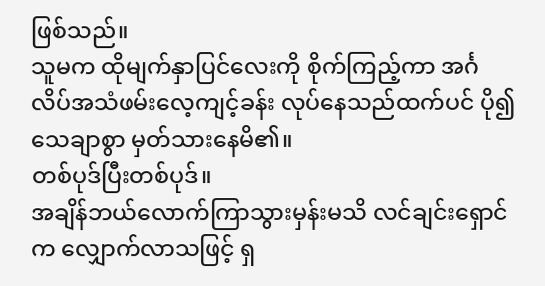ဖြစ်သည်။
သူမက ထိုမျက်နှာပြင်လေးကို စိုက်ကြည့်ကာ အင်္ဂလိပ်အသံဖမ်းလေ့ကျင့်ခန်း လုပ်နေသည်ထက်ပင် ပို၍ သေချာစွာ မှတ်သားနေမိ၏။
တစ်ပုဒ်ပြီးတစ်ပုဒ်။
အချိန်ဘယ်လောက်ကြာသွားမှန်းမသိ လင်ချင်းရှောင်က လျှောက်လာသဖြင့် ရှ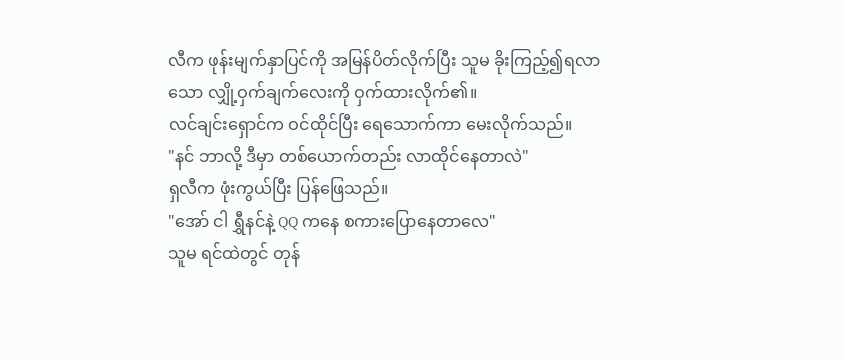လီက ဖုန်းမျက်နှာပြင်ကို အမြန်ပိတ်လိုက်ပြီး သူမ ခိုးကြည့်၍ရလာသော လျှို့ဝှက်ချက်လေးကို ဝှက်ထားလိုက်၏။
လင်ချင်းရှောင်က ဝင်ထိုင်ပြီး ရေသောက်ကာ မေးလိုက်သည်။
"နင် ဘာလို့ ဒီမှာ တစ်ယောက်တည်း လာထိုင်နေတာလဲ"
ရှလီက ဖုံးကွယ်ပြီး ပြန်ဖြေသည်။
"အော် ငါ ရွှီနင်နဲ့ QQ ကနေ စကားပြောနေတာလေ"
သူမ ရင်ထဲတွင် တုန်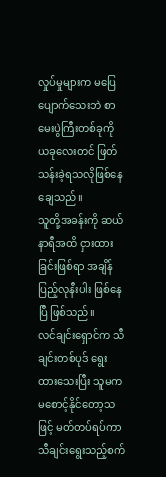လှုပ်မှုများက မပြေပျောက်သေးဘဲ စာမေးပွဲကြီးတစ်ခုကို ယခုလေးတင် ဖြတ်သန်းခဲ့ရသလိုဖြစ်နေချေသည်။
သူတို့အခန်းကို ဆယ်နာရီအထိ ငှားထားခြင်းဖြစ်ရာ အချိန်ပြည့်လုနီးပါး ဖြစ်နေပြီ ဖြစ်သည်။
လင်ချင်းရှောင်က သီချင်းတစ်ပုဒ် ရွေးထားသေးပြီး သူမက မစောင့်နိုင်တော့သဖြင့် မတ်တပ်ရပ်ကာ သီချင်းရွေးသည့်စက်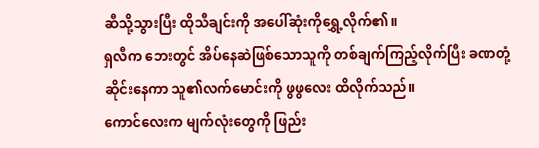ဆီသို့သွားပြီး ထိုသီချင်းကို အပေါ်ဆုံးကိုရွှေ့လိုက်၏။
ရှလီက ဘေးတွင် အိပ်နေဆဲဖြစ်သောသူကို တစ်ချက်ကြည့်လိုက်ပြီး ခဏတုံ့ဆိုင်းနေကာ သူ၏လက်မောင်းကို ဖွဖွလေး ထိလိုက်သည်။
ကောင်လေးက မျက်လုံးတွေကို ဖြည်း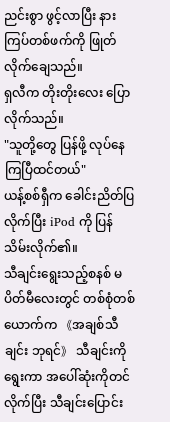ညင်းစွာ ဖွင့်လာပြီး နားကြပ်တစ်ဖက်ကို ဖြုတ်လိုက်ချေသည်။
ရှလီက တိုးတိုးလေး ပြောလိုက်သည်။
"သူတို့တွေ ပြန်ဖို့ လုပ်နေကြပြီထင်တယ်"
ယန့်စစ်ရှီက ခေါင်းညိတ်ပြလိုက်ပြီး iPod ကို ပြန်သိမ်းလိုက်၏။
သီချင်းရွေးသည့်စနစ် မပိတ်မီလေးတွင် တစ်စုံတစ်ယောက်က 《အချစ်သီချင်း ဘုရင်》 သီချင်းကို ရွေးကာ အပေါ်ဆုံးကိုတင်လိုက်ပြီး သီချင်းပြောင်း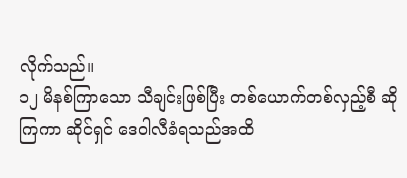လိုက်သည်။
၁၂ မိနစ်ကြာသော သီချင်းဖြစ်ပြီး တစ်ယောက်တစ်လှည့်စီ ဆိုကြကာ ဆိုင်ရှင် ဒေဝါလီခံရသည်အထိ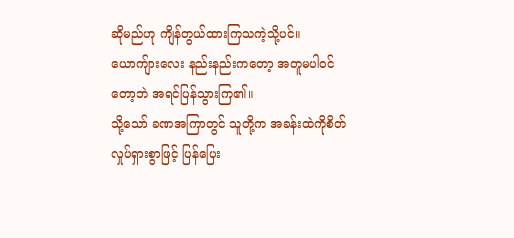ဆိုမည်ဟု ကျိန်တွယ်ထားကြသကဲ့သို့ပင်။
ယောကျ်ားလေး နည်းနည်းကတော့ အတူမပါဝင်တော့ဘဲ အရင်ပြန်သွားကြ၏။
သို့သော် ခဏအကြာတွင် သူတို့က အခန်းထဲကိုစိတ်လှုပ်ရှားစွာဖြင့် ပြန်ပြေး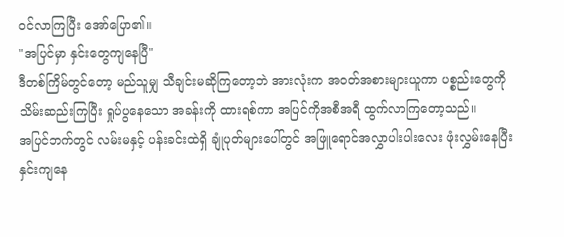ဝင်လာကြပြီး အော်ပြော၏။
"အပြင်မှာ နှင်းတွေကျနေပြီ"
ဒီတစ်ကြိမ်တွင်တော့ မည်သူမျှ သီချင်းမဆိုကြတော့ဘဲ အားလုံးက အဝတ်အစားများယူကာ ပစ္စည်းတွေကို သိမ်းဆည်းကြပြီး ရှုပ်ပွနေသော အခန်းကို ထားရစ်ကာ အပြင်ကိုအစီအရီ ထွက်လာကြတော့သည်။
အပြင်ဘက်တွင် လမ်းမနှင့် ပန်းခင်းထဲရှိ ချုံပုတ်များပေါ်တွင် အဖြူရောင်အလွှာပါးပါးလေး ဖုံးလွှမ်းနေပြီး နှင်းကျနေ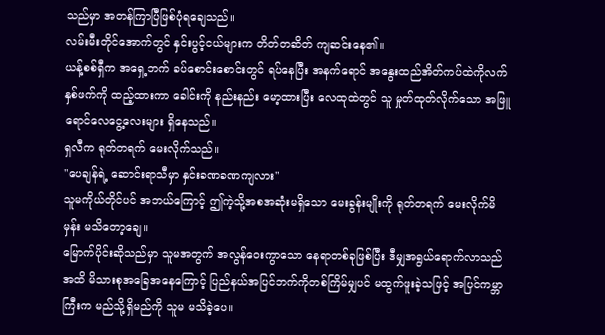သည်မှာ အတန်ကြာပြီဖြစ်ပုံရချေသည်။
လမ်းမီးတိုင်အောက်တွင် နှင်းပွင့်ငယ်များက တိတ်တဆိတ် ကျဆင်းနေ၏။
ယန့်စစ်ရှီက အရှေ့ဘက် ခပ်စောင်းစောင်းတွင် ရပ်နေပြီး အနက်ရောင် အနွေးထည်အိတ်ကပ်ထဲကိုလက်နှစ်ဖက်ကို ထည့်ထားကာ ခေါင်းကို နည်းနည်း မော့ထားပြီး လေထုထဲတွင် သူ မှုတ်ထုတ်လိုက်သော အဖြူရောင်လေငွေ့လေးများ ရှိနေသည်။
ရှလီက ရုတ်တရက် မေးလိုက်သည်။
"ပေချန်ရဲ့ ဆောင်းရာသီမှာ နှင်းခဏခဏကျလား"
သူမကိုယ်တိုင်ပင် အဘယ်ကြောင့် ဤကဲ့သို့အစအဆုံးမရှိသော မေးခွန်းမျိုးကို ရုတ်တရက် မေးလိုက်မိမှန်း မသိတော့ချေ။
မြောက်ပိုင်းဆိုသည်မှာ သူမအတွက် အလွန်ဝေးကွာသော နေရာတစ်ခုဖြစ်ပြီး ဒီမျှအရွယ်ရောက်လာသည်အထိ မိသားစုအခြေအနေကြောင့် ပြည်နယ်အပြင်ဘက်ကိုတစ်ကြိမ်မျှပင် မထွက်ဖူးခဲ့သဖြင့် အပြင်ကမ္ဘာကြီးက မည်သို့ရှိမည်ကို သူမ မသိခဲ့ပေ။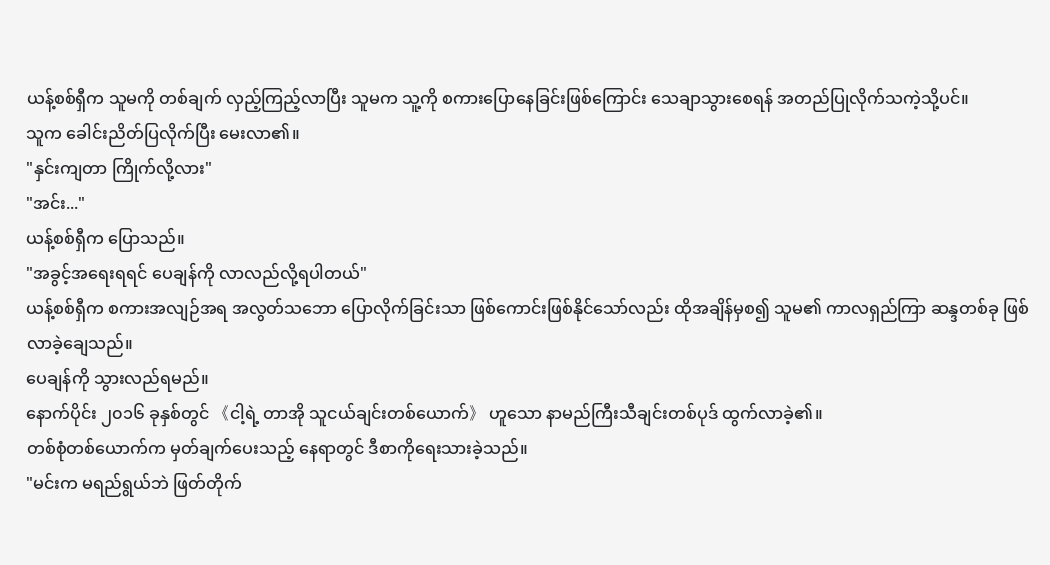ယန့်စစ်ရှီက သူမကို တစ်ချက် လှည့်ကြည့်လာပြီး သူမက သူ့ကို စကားပြောနေခြင်းဖြစ်ကြောင်း သေချာသွားစေရန် အတည်ပြုလိုက်သကဲ့သို့ပင်။
သူက ခေါင်းညိတ်ပြလိုက်ပြီး မေးလာ၏။
"နှင်းကျတာ ကြိုက်လို့လား"
"အင်း..."
ယန့်စစ်ရှီက ပြောသည်။
"အခွင့်အရေးရရင် ပေချန်ကို လာလည်လို့ရပါတယ်"
ယန့်စစ်ရှီက စကားအလျဉ်အရ အလွတ်သဘော ပြောလိုက်ခြင်းသာ ဖြစ်ကောင်းဖြစ်နိုင်သော်လည်း ထိုအချိန်မှစ၍ သူမ၏ ကာလရှည်ကြာ ဆန္ဒတစ်ခု ဖြစ်လာခဲ့ချေသည်။
ပေချန်ကို သွားလည်ရမည်။
နောက်ပိုင်း ၂၀၁၆ ခုနှစ်တွင် 《ငါ့ရဲ့ တာအို သူငယ်ချင်းတစ်ယောက်》 ဟူသော နာမည်ကြီးသီချင်းတစ်ပုဒ် ထွက်လာခဲ့၏။
တစ်စုံတစ်ယောက်က မှတ်ချက်ပေးသည့် နေရာတွင် ဒီစာကိုရေးသားခဲ့သည်။
"မင်းက မရည်ရွယ်ဘဲ ဖြတ်တိုက်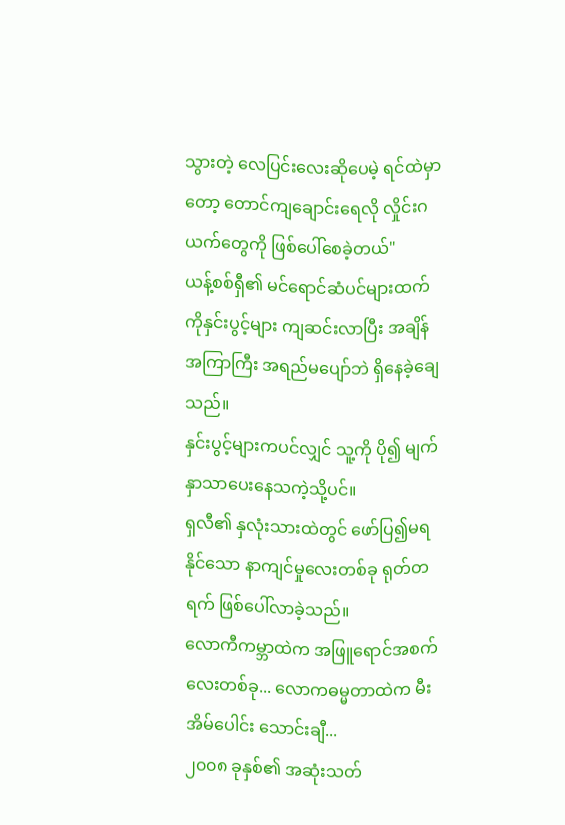သွားတဲ့ လေပြင်းလေးဆိုပေမဲ့ ရင်ထဲမှာတော့ တောင်ကျချောင်းရေလို လှိုင်းဂယက်တွေကို ဖြစ်ပေါ်စေခဲ့တယ်"
ယန့်စစ်ရှီ၏ မင်ရောင်ဆံပင်များထက်ကိုနှင်းပွင့်များ ကျဆင်းလာပြီး အချိန်အကြာကြီး အရည်မပျော်ဘဲ ရှိနေခဲ့ချေသည်။
နှင်းပွင့်များကပင်လျှင် သူ့ကို ပို၍ မျက်နှာသာပေးနေသကဲ့သို့ပင်။
ရှလီ၏ နှလုံးသားထဲတွင် ဖော်ပြ၍မရနိုင်သော နာကျင်မှုလေးတစ်ခု ရုတ်တရက် ဖြစ်ပေါ်လာခဲ့သည်။
လောကီကမ္ဘာထဲက အဖြူရောင်အစက်လေးတစ်ခု... လောကဓမ္မတာထဲက မီးအိမ်ပေါင်း သောင်းချီ...
၂၀၀၈ ခုနှစ်၏ အဆုံးသတ်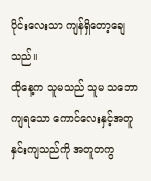ပိုင်းလေးသာ ကျန်ရှိတော့ချေသည်။
ထိုနေ့က သူမသည် သူမ သဘောကျရသော ကောင်လေးနှင့်အတူ နှင်းကျသည်ကို အတူတကွ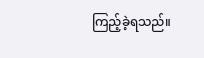ကြည့်ခဲ့ရသည်။